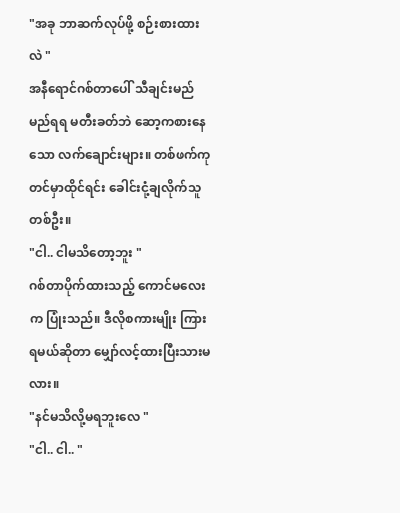"အခု ဘာဆက်လုပ်ဖို့ စဉ်းစားထားလဲ "
အနီရောင်ဂစ်တာပေါ် သီချင်းမည်မည်ရရ မတီးခတ်ဘဲ ဆော့ကစားနေသော လက်ချောင်းများ။ တစ်ဖက်ကုတင်မှာထိုင်ရင်း ခေါင်းငုံ့ချလိုက်သူတစ်ဦး။
"ငါ.. ငါမသိတော့ဘူး "
ဂစ်တာပိုက်ထားသည့် ကောင်မလေးက ပြုံးသည်။ ဒီလိုစကားမျိုး ကြားရမယ်ဆိုတာ မျှော်လင့်ထားပြီးသားမလား။
"နင်မသိလို့မရဘူးလေ "
"ငါ.. ငါ.. "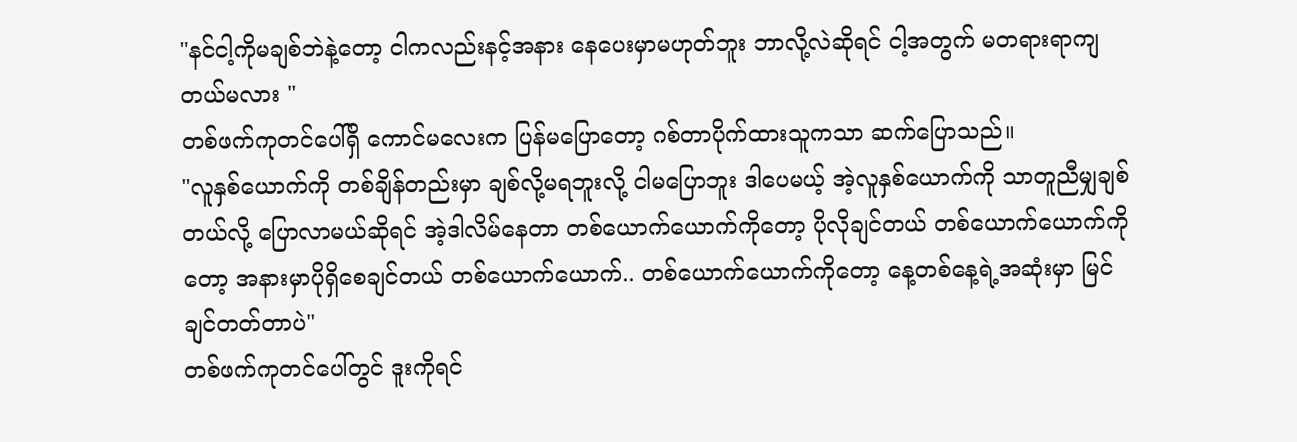"နင်ငါ့ကိုမချစ်ဘဲနဲ့တော့ ငါကလည်းနင့်အနား နေပေးမှာမဟုတ်ဘူး ဘာလို့လဲဆိုရင် ငါ့အတွက် မတရားရာကျတယ်မလား "
တစ်ဖက်ကုတင်ပေါ်ရှိ ကောင်မလေးက ပြန်မပြောတော့ ဂစ်တာပိုက်ထားသူကသာ ဆက်ပြောသည်။
"လူနှစ်ယောက်ကို တစ်ချိန်တည်းမှာ ချစ်လို့မရဘူးလို့ ငါမပြောဘူး ဒါပေမယ့် အဲ့လူနှစ်ယောက်ကို သာတူညီမျှချစ်တယ်လို့ ပြောလာမယ်ဆိုရင် အဲ့ဒါလိမ်နေတာ တစ်ယောက်ယောက်ကိုတော့ ပိုလိုချင်တယ် တစ်ယောက်ယောက်ကိုတော့ အနားမှာပိုရှိစေချင်တယ် တစ်ယောက်ယောက်.. တစ်ယောက်ယောက်ကိုတော့ နေ့တစ်နေ့ရဲ့အဆုံးမှာ မြင်ချင်တတ်တာပဲ"
တစ်ဖက်ကုတင်ပေါ်တွင် ဒူးကိုရင်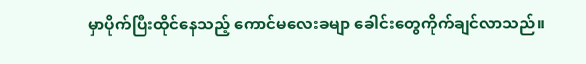မှာပိုက်ပြီးထိုင်နေသည့် ကောင်မလေးခမျာ ခေါင်းတွေကိုက်ချင်လာသည်။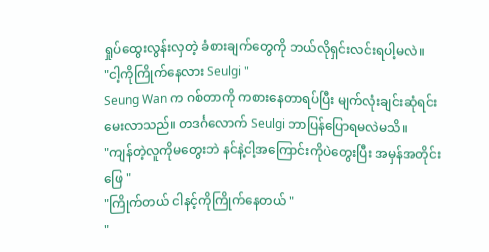ရှုပ်ထွေးလွန်းလှတဲ့ ခံစားချက်တွေကို ဘယ်လိုရှင်းလင်းရပါ့မလဲ။
"ငါ့ကိုကြိုက်နေလား Seulgi "
Seung Wan က ဂစ်တာကို ကစားနေတာရပ်ပြီး မျက်လုံးချင်းဆုံရင်း မေးလာသည်။ တဒင်္ဂလောက် Seulgi ဘာပြန်ပြောရမလဲမသိ။
"ကျန်တဲ့လူကိုမတွေးဘဲ နင်နဲ့ငါ့အကြောင်းကိုပဲတွေးပြီး အမှန်အတိုင်းဖြေ "
"ကြိုက်တယ် ငါနင့်ကိုကြိုက်နေတယ် "
"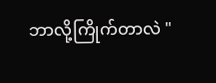ဘာလို့ကြိုက်တာလဲ "